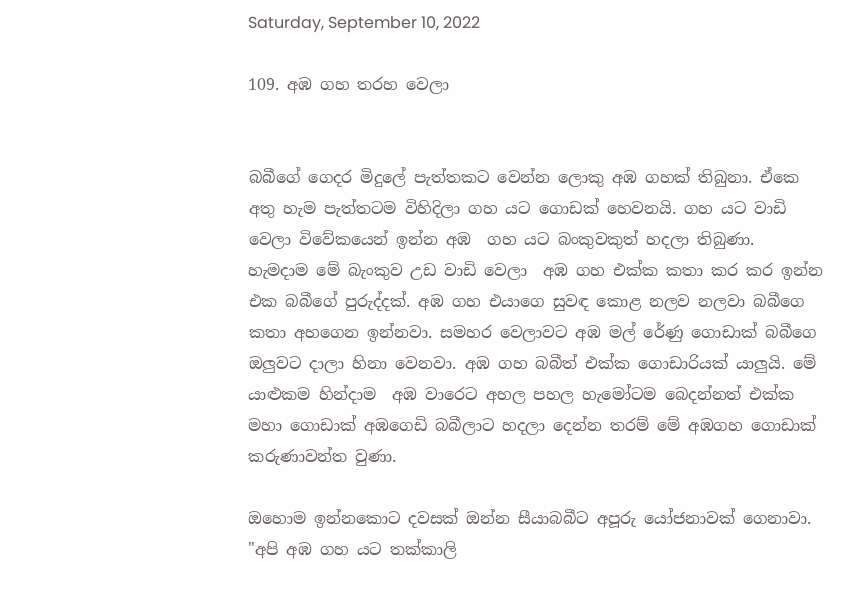Saturday, September 10, 2022

109. අඹ ගහ තරහ වෙලා


බබීගේ ගෙදර මිදුලේ පැත්තකට වෙන්න ලොකු අඹ ගහක් තිබුනා. ඒකෙ අතු හැම පැත්තටම විහිදිලා ගහ යට ගොඩක් හෙවනයි. ගහ යට වාඩි වෙලා විවේකයෙන් ඉන්න අඹ  ගහ යට බංකුවකුත් හදලා තිබුණා. හැමදාම මේ බැංකුව උඩ වාඩි වෙලා  අඹ ගහ එක්ක කතා කර කර ඉන්න එක බබීගේ පුරුද්දක්. අඹ ගහ එයාගෙ සුවඳ කොළ නලව නලවා බබීගෙ කතා අහගෙන ඉන්නවා. සමහර වෙලාවට අඹ මල් රේණු ගොඩාක් බබීගෙ ඔලුවට දාලා හිනා වෙනවා. අඹ ගහ බබීත් එක්ක ගොඩාරියක් යාලුයි. මේ යාළුකම හින්දාම  අඹ වාරෙට අහල පහල හැමෝටම බෙදන්නත් එක්ක මහා ගොඩාක් අඹගෙඩි බබීලාට හදලා දෙන්න තරම් මේ අඹගහ ගොඩාක් කරුණාවන්ත වුණා.

ඔහොම ඉන්නකොට දවසක් ඔන්න සීයාබබීට අපූරු යෝජනාවක් ගෙනාවා. "අපි අඹ ගහ යට තක්කාලි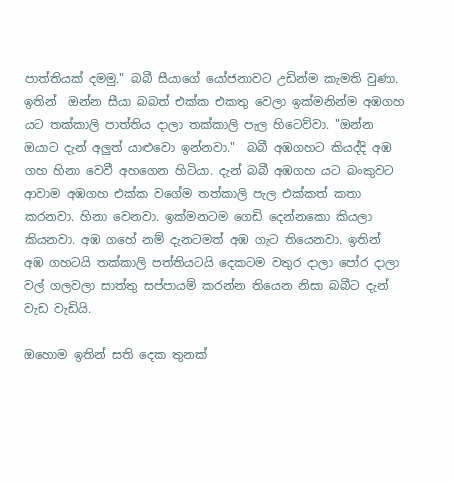පාත්තියක් දමමු." බබී සීයාගේ යෝජනාවට උඩින්ම කැමති වුණා. ඉතින්  ඔන්න සීයා බබත් එක්ක එකතු වෙලා ඉක්මනින්ම අඹගහ යට තක්කාලි පාත්තිය දාලා තක්කාලි පැල හිටෙව්වා. "ඔන්න ඔයාට දැන් අලුත් යාළුවො ඉන්නවා."  බබී අඹගහට කියද්දි අඹ ගහ හිනා වෙවී අහගෙන හිටියා. දැන් බබී අඹගහ යට බංකුවට ආවාම අඹගහ එක්ක වගේම තත්කාලි පැල එක්කත් කතා කරනවා. හිනා වෙනවා. ඉක්මනටම ගෙඩි දෙන්නකො කියලා කියනවා. අඹ ගහේ නම් දැනටමත් අඹ ගැට තියෙනවා. ඉතින් අඹ ගහටයි තක්කාලි පත්තියටයි දෙකටම වතුර දාලා පෝර දාලා වල් ගලවලා සාත්තු සප්පායම් කරන්න තියෙන නිසා බබීට දැන් වැඩ වැඩියි.

ඔහොම ඉතින් සති දෙක තුනක්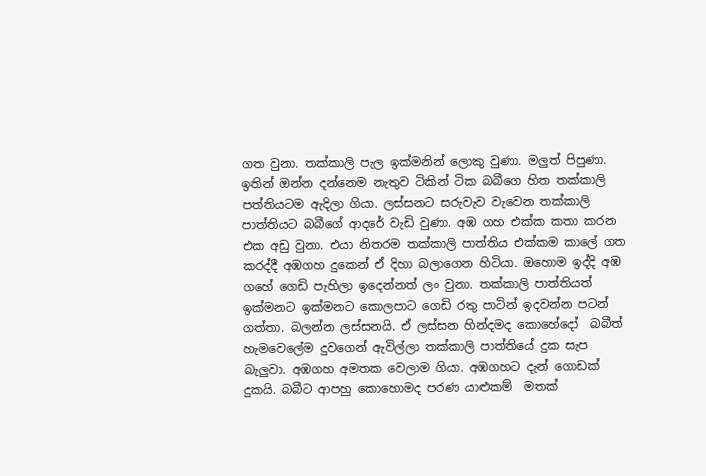ගත වුනා. තක්කාලි පැල ඉක්මනින් ලොකු වුණා. මලුත් පිපුණා. ඉතින් ඔන්න දන්නෙම නැතුව ටිකින් ටික බබීගෙ හිත තක්කාලි පත්තියටම ඇදිලා ගියා. ලස්සනට සරුවැව වැවෙන තක්කාලි පාත්තියට බබීගේ ආදරේ වැඩි වුණා. අඹ ගහ එක්ක කතා කරන එක අඩු වුනා. එයා නිතරම තක්කාලි පාත්තිය එක්කම කාලේ ගත කරද්දී අඹගහ දුකෙන් ඒ දිහා බලාගෙන හිටියා. ඔහොම ඉද්දි අඹ ගහේ ගෙඩි පැහිලා ඉදෙන්නත් ලං වුනා. තක්කාලි පාත්තියත් ඉක්මනට ඉක්මනට කොලපාට ගෙඩි රතු පාටින් ඉදවන්න පටන් ගත්තා. බලන්න ලස්සනයි. ඒ ලස්සන හින්දමද කොහේදෝ  බබීත්  හැමවෙලේම දුවගෙන් ඇවිල්ලා තක්කාලි පාත්තියේ දුක සැප බැලුවා. අඹගහ අමතක වෙලාම ගියා. අඹගහට දැන් ගොඩක් දුකයි. බබීට ආපහු කොහොමද පරණ යාළුකම්  මතක්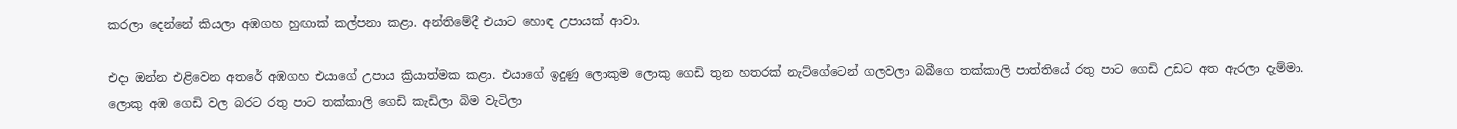කරලා දෙන්නේ කියලා අඹගහ හුඟාක් කල්පනා කළා. අන්තිමේදී එයාට හොඳ උපායක් ආවා.

එදා ඔන්න එළිවෙන අතරේ අඹගහ එයාගේ උපාය ක්‍රියාත්මක කළා. එයාගේ ඉදුණු ලොකුම ලොකු ගෙඩි තුන හතරක් නැට්ගේටෙන් ගලවලා බබීගෙ තක්කාලි පාත්තියේ රතු පාට ගෙඩි උඩට අත ඇරලා දැම්මා. ලොකු අඹ ගෙඩි වල බරට රතු පාට තක්කාලි ගෙඩි කැඩිලා බිම වැටිලා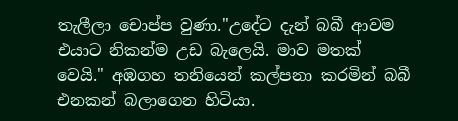තැලීලා චොප්ප වුණා."උදේට දැන් බබී ආවම එයාට නිකන්ම උඩ බැලෙයි. මාව මතක් වෙයි." අඹගහ තනියෙන් කල්පනා කරමින් බබී එනකන් බලාගෙන හිටියා.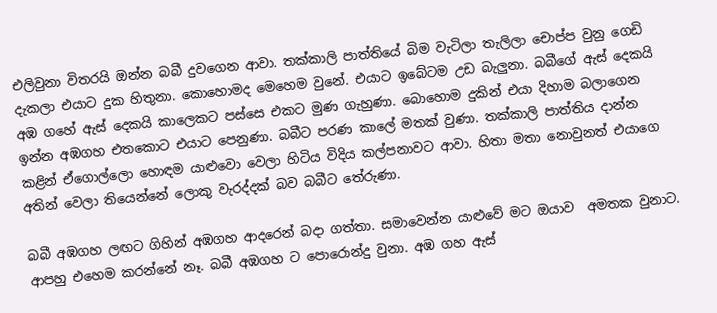එලිවුනා විතරයි ඔන්න බබී දුවගෙන ආවා. තක්කාලි පාත්තියේ බිම වැටිලා තැලිලා චොප්ප වුනු ගෙඩි දැකලා එයාට දුක හිතුනා. කොහොමද මෙහෙම වුනේ. එයාට ඉබේටම උඩ බැලුනා. බබීගේ ඇස් දෙකයි අඹ ගහේ ඇස් දෙකයි කාලෙකට පස්සෙ එකට මුණ ගැහුණා. බොහොම දුකින් එයා දිහාම බලාගෙන ඉන්න අඹගහ එතකොට එයාට පෙනුණා. බබීට පරණ කාලේ මතක් වුණා. තක්කාලි පාත්තිය දාන්න කළින් ඒගොල්ලො හොඳම යාළුවො වෙලා හිටිය විදිය කල්පනාවට ආවා. හිතා මතා නොවුනත් එයාගෙ අතින් වෙලා තියෙන්නේ ලොකු වැරද්දක් බව බබීට තේරුණා.

බබී අඹගහ ලඟට ගිහින් අඹගහ ආදරෙන් බදා ගත්තා. සමාවෙන්න යාළුවේ මට ඔයාව  අමතක වුනාට. ආපහු එහෙම කරන්නේ නෑ. බබී අඹගහ ට පොරොන්දු වුනා. අඹ ගහ ඇස්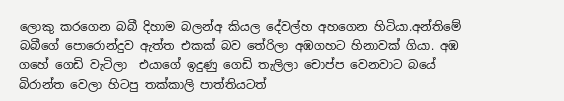ලොකු කරගෙන බබී දිහාම බලන්අ කියල දේවල්හ අහගෙන හිටියා.අන්තිමේ බබීගේ පොරොන්දුව ඇත්ත එකක් බව තේරිලා අඹගහට හිනාවක් ගියා. අඹ ගහේ ගෙඩි වැටිලා  එයාගේ ඉදුණු ගෙඩි තැලිලා චොප්ප වෙනවාට බයේ බිරාන්ත වෙලා හිටපු තක්කාලි පාත්තියටත්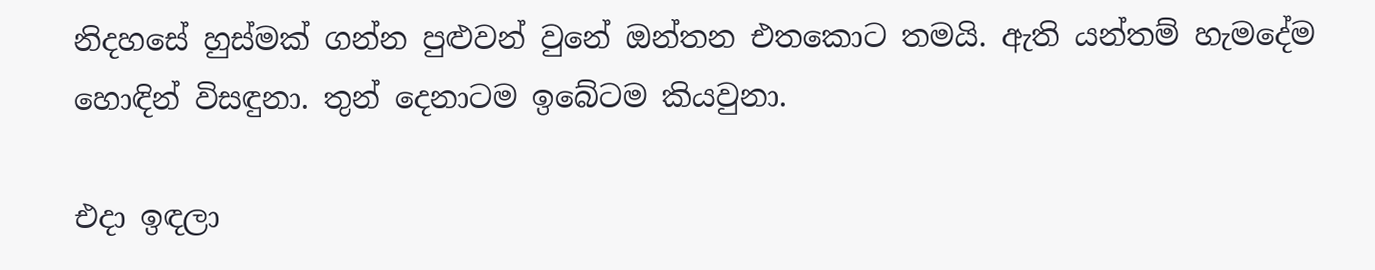නිදහසේ හුස්මක් ගන්න පුළුවන් වුනේ ඔන්තන එතකොට තමයි. ඇති යන්තම් හැමදේම හොඳින් විසඳුනා. තුන් දෙනාටම ඉබේටම කියවුනා.

එදා ඉඳලා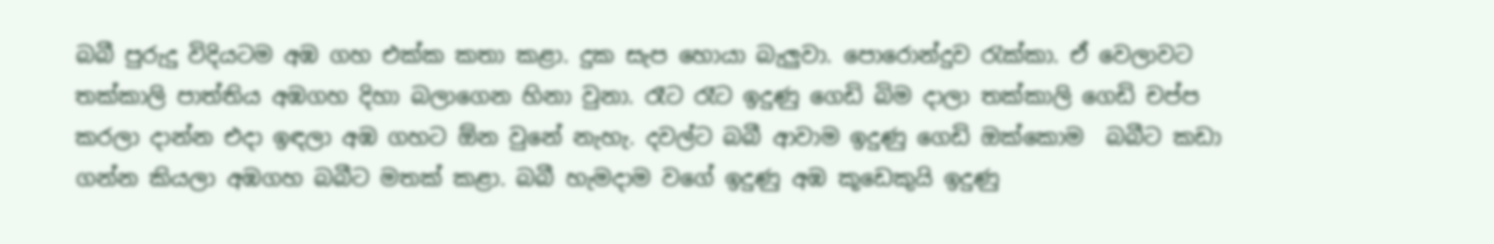බබී පුරුදු විදියටම අඹ ගහ එක්ක කතා කළා. දුක සැප හොයා බැලුවා. පොරොන්දුව රැක්කා. ඒ වෙලාවට තක්කාලි පාත්තිය අඹගහ දිහා බලාගෙන හිනා වුනා. රෑට රෑට ඉදුණු ගෙඩි බිම දාලා තක්කාලි ගෙඩි චප්ප කරලා දාන්න එදා ඉඳලා අඹ ගහට ඕන වුනේ නැහැ. දවල්ට බබී ආවාම ඉදුණු ගෙඩි ඔක්කොම  බබීට කඩා ගන්න කියලා අඹගහ බබීට මතක් කළා. බබී හැමදාම වගේ ඉදුණු අඹ කූඩෙකුයි ඉදුණු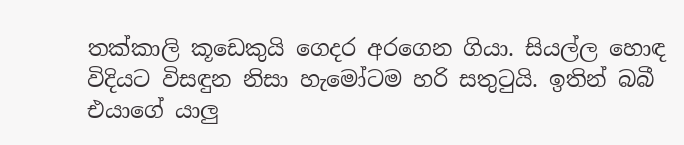තක්කාලි කූඩෙකුයි ගෙදර අරගෙන ගියා. සියල්ල හොඳ විදියට විසඳුන නිසා හැමෝටම හරි සතුටුයි. ඉතින් බබී එයාගේ යාලු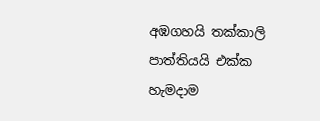අඹගහයි තක්කාලි පාත්තියයි එක්ක හැමදාම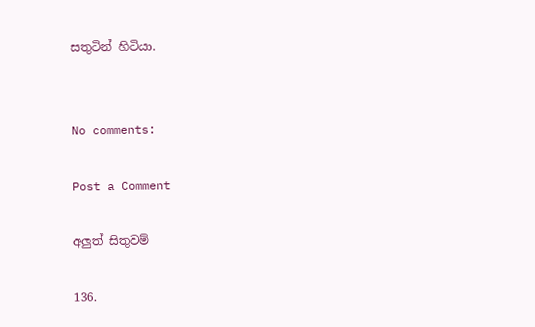සතුටින් හිටියා.


No comments:

Post a Comment

අලුත් සිතුවම්

136.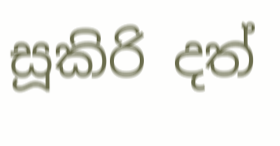සූකිරි දත්